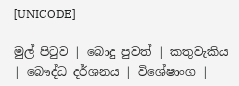[UNICODE]

මුල් පිටුව | බොදු පුවත් | කතුවැකිය | බෞද්ධ දර්ශනය | විශේෂාංග |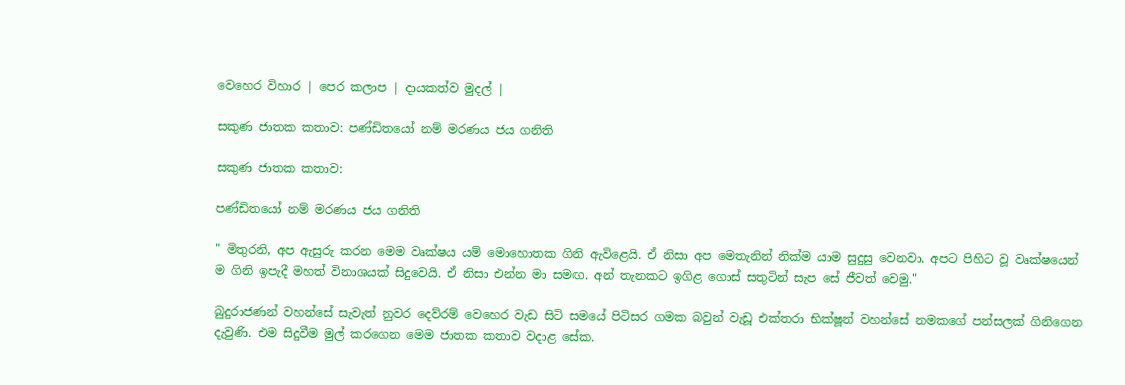වෙහෙර විහාර | පෙර කලාප | දායකත්ව මුදල් |

සකුණ ජාතක කතාව: පණ්ඩිතයෝ නම් මරණය ජය ගනිති

සකුණ ජාතක කතාව:

පණ්ඩිතයෝ නම් මරණය ජය ගනිති

" මිතුරනි, අප ඇසුරු කරන මෙම වෘක්ෂය යම් මොහොතක ගිනි ඇවිළෙයි. ඒ නිසා අප මෙතැනින් නික්ම යාම සුදුසු වෙනවා. අපට පිහිට වූ වෘක්ෂයෙන් ම ගිනි ඉපැදී මහත් විනාශයක් සිදුවෙයි. ඒ නිසා එන්න මා සමඟ. අන් තැනකට ඉගිළ ගොස් සතුටින් සැප සේ ජීවත් වෙමු."

බුදුරාජණන් වහන්සේ සැවැත් නුවර දෙව්රම් වෙහෙර වැඩ සිටි සමයේ පිටිසර ගමක බවුන් වැඩූ එක්තරා භික්ෂූන් වහන්සේ නමකගේ පන්සලක් ගිනිගෙන දැවුණි. එම සිදුවීම මුල් කරගෙන මෙම ජාතක කතාව වදාළ සේක.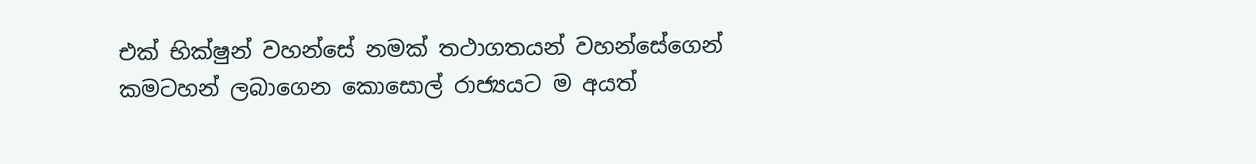එක් භික්ෂුන් වහන්සේ නමක් තථාගතයන් වහන්සේගෙන් කමටහන් ලබාගෙන කොසොල් රාජ්‍යයට ම අයත්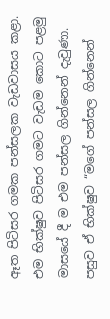ඈත පිටිසර ගමක පන්සලක වැඩවාසය කළා. එම භික්ෂුව පිටිසර ගමට වැඩම කොට පළමු මාසයේ දී ම එම පන්සල ගින්නෙන් දැවුණා. පසුව ඒ භික්ෂුව “මගේ පන්සල ගින්නෙන්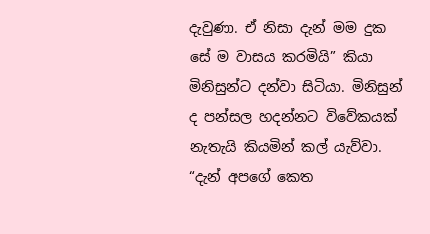දැවුණා. ඒ නිසා දැන් මම දුක සේ ම වාසය කරමියි” කියා මිනිසුන්ට දන්වා සිටියා. මිනිසුන් ද පන්සල හදන්නට විවේකයක් නැතැයි කියමින් කල් යැව්වා. “දැන් අපගේ කෙත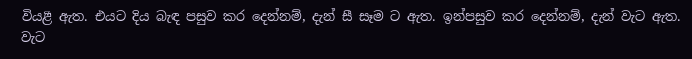වියළී ඇත. එයට දිය බැඳ පසුව කර දෙන්නම්, දැන් සී සෑම ට ඇත. ඉන්පසුව කර දෙන්නම්, දැන් වැට ඇත. වැට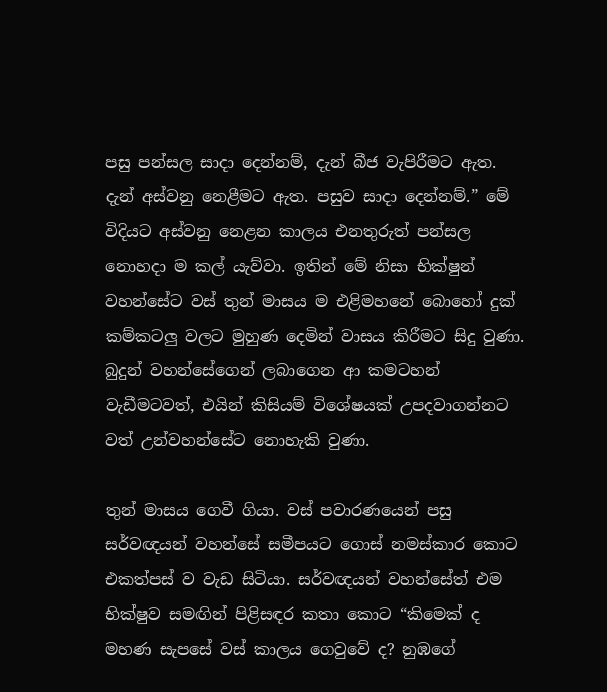පසු පන්සල සාදා දෙන්නම්, දැන් බීජ වැපිරීමට ඇත. දැන් අස්වනු නෙළීමට ඇත. පසුව සාදා දෙන්නම්.” මේ විදියට අස්වනු නෙළන කාලය එනතුරුත් පන්සල නොහදා ම කල් යැව්වා. ඉතින් මේ නිසා භික්ෂුන් වහන්සේට වස් තුන් මාසය ම එළිමහනේ බොහෝ දුක් කම්කටලු වලට මුහුණ දෙමින් වාසය කිරීමට සිදු වුණා. බුදුන් වහන්සේගෙන් ලබාගෙන ආ කමටහන් වැඩීමටවත්, එයින් කිසියම් විශේෂයක් උපදවාගන්නට වත් උන්වහන්සේට නොහැකි වුණා.

තුන් මාසය ගෙවී ගියා. වස් පවාරණයෙන් පසු සර්වඥයන් වහන්සේ සමීපයට ගොස් නමස්කාර කොට එකත්පස් ව වැඩ සිටියා. සර්වඥයන් වහන්සේත් එම භික්ෂුව සමඟින් පිළිසඳර කතා කොට “කිමෙක් ද මහණ සැපසේ වස් කාලය ගෙවුවේ ද? නුඹගේ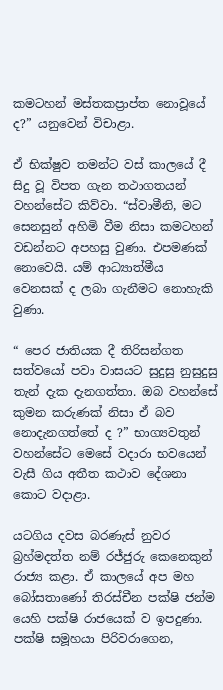කමටහන් මස්තකප්‍රාප්ත නොවූයේ ද?” යනුවෙන් විචාළා.

ඒ භික්ෂුව තමන්ට වස් කාලයේ දී සිදු වූ විපත ගැන තථාගතයන් වහන්සේට කිව්වා. “ස්වාමීනි, මට සෙනසුන් අහිමි වීම නිසා කමටහන් වඩන්නට අපහසු වුණා. එපමණක් නොවෙයි. යම් ආධ්‍යාත්මීය වෙනසක් ද ලබා ගැනීමට නොහැකි වුණා.

“ පෙර ජාතියක දී තිරිසන්ගත සත්වයෝ පවා වාසයට සුදුසු නුසුදුසු තැන් දැක දැනගත්තා. ඔබ වහන්සේ කුමන කරුණක් නිසා ඒ බව නොදැනගත්තේ ද ?” භාග්‍යවතුන් වහන්සේට මෙසේ වදාරා භවයෙන් වැසී ගිය අතීත කථාව දේශනා කොට වදාළා.

යටගිය දවස බරණැස් නුවර බ්‍රහ්මදත්ත නම් රජ්ජුරු කෙනෙකුන් රාජ්‍ය කළා. ඒ කාලයේ අප මහ බෝසතාණෝ තිරස්චීන පක්ෂි ජන්ම යෙහි පක්ෂි රාජයෙක් ව ඉපදුණා. පක්ෂි සමූහයා පිරිවරාගෙන,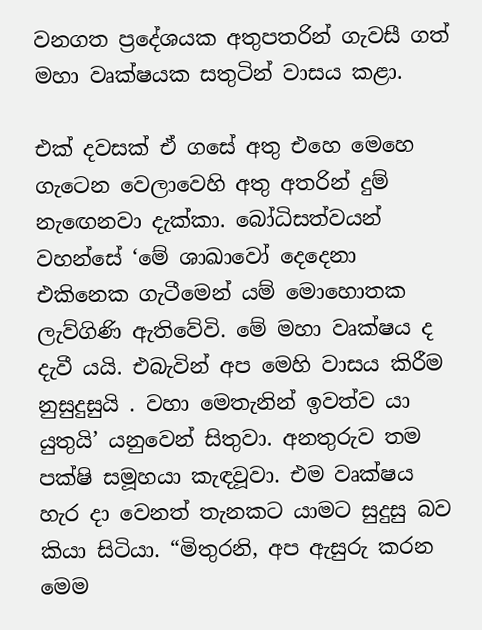වනගත ප්‍රදේශයක අතුපතරින් ගැවසී ගත් මහා වෘක්ෂයක සතුටින් වාසය කළා.

එක් දවසක් ඒ ගසේ අතු එහෙ මෙහෙ ගැටෙන වෙලාවෙහි අතු අතරින් දුම් නැඟෙනවා දැක්කා. බෝධිසත්වයන් වහන්සේ ‘මේ ශාඛාවෝ දෙදෙනා එකිනෙක ගැටීමෙන් යම් මොහොතක ලැව්ගිණි ඇතිවේවි. මේ මහා වෘක්ෂය ද දැවී යයි. එබැවින් අප මෙහි වාසය කිරීම නුසුදුසුයි . වහා මෙතැනින් ඉවත්ව යා යුතුයි’ යනුවෙන් සිතුවා. අනතුරුව තම පක්ෂි සමූහයා කැඳවූවා. එම වෘක්ෂය හැර දා වෙනත් තැනකට යාමට සුදුසු බව කියා සිටියා. “මිතුරනි, අප ඇසුරු කරන මෙම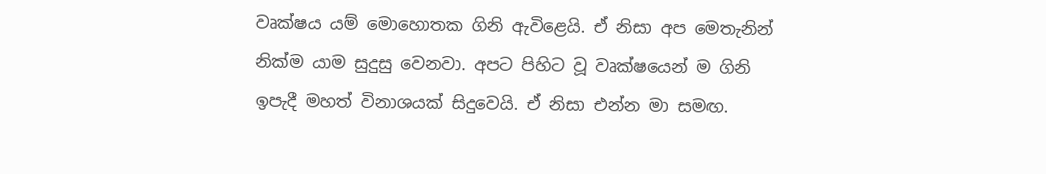වෘක්ෂය යම් මොහොතක ගිනි ඇවිළෙයි. ඒ නිසා අප මෙතැනින් නික්ම යාම සුදුසු වෙනවා. අපට පිහිට වූ වෘක්ෂයෙන් ම ගිනි ඉපැදී මහත් විනාශයක් සිදුවෙයි. ඒ නිසා එන්න මා සමඟ.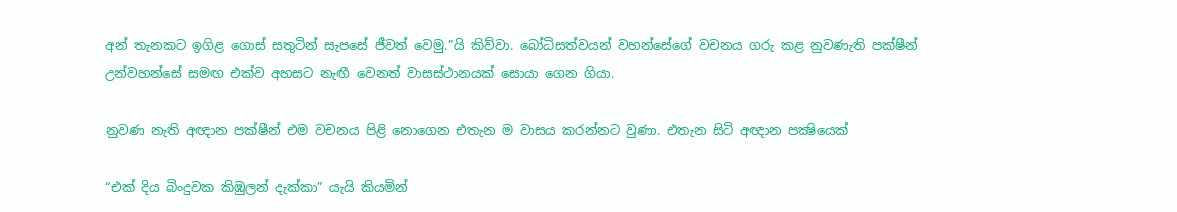අන් තැනකට ඉගිළ ගොස් සතුටින් සැපසේ ජීවත් වෙමු.”යි කිව්වා. බෝධිසත්වයන් වහන්සේගේ වචනය ගරු කළ නුවණැති පක්ෂීන් උන්වහන්සේ සමඟ එක්ව අහසට නැඟී වෙනත් වාසස්ථානයක් සොයා ගෙන ගියා.

නුවණ නැති අඥාන පක්ෂීන් එම වචනය පිළි නොගෙන එතැන ම වාසය කරන්නට වුණා. එතැන සිටි අඥාන පක්‍ෂියෙක්

“එක් දිය බිංදුවක කිඹුලන් දැක්කා” යැයි කියමින්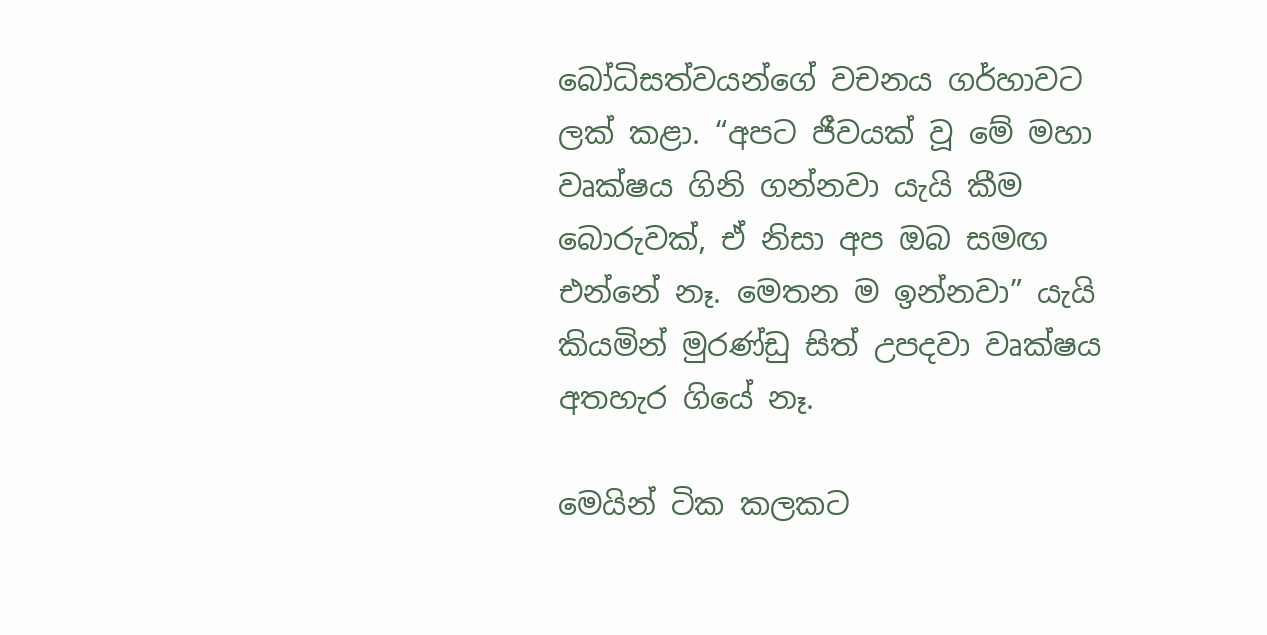බෝධිසත්වයන්ගේ වචනය ගර්හාවට ලක් කළා. “අපට ජීවයක් වූ මේ මහා වෘක්ෂය ගිනි ගන්නවා යැයි කීම බොරුවක්, ඒ නිසා අප ඔබ සමඟ එන්නේ නෑ. මෙතන ම ඉන්නවා” යැයි කියමින් මුරණ්ඩු සිත් උපදවා වෘක්ෂය අතහැර ගියේ නෑ.

මෙයින් ටික කලකට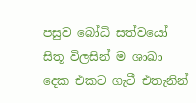පසුව බෝධි සත්වයෝ සිතූ විලසින් ම ශාඛා දෙක එකට ගැටී එතැනින්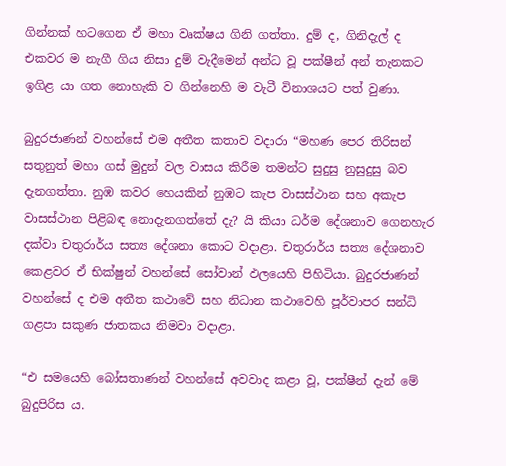ගින්නක් හටගෙන ඒ මහා වෘක්ෂය ගිනි ගත්තා. දුම් ද, ගිනිදැල් ද එකවර ම නැගී ගිය නිසා දුම් වැදීමෙන් අන්ධ වූ පක්ෂීන් අන් තැනකට ඉගිළ යා ගත නොහැකි ව ගින්නෙහි ම වැටී විනාශයට පත් වුණා.

බුදුරජාණන් වහන්සේ එම අතීත කතාව වදාරා “මහණ පෙර තිරිසන් සතුනුත් මහා ගස් මුදුන් වල වාසය කිරීම තමන්ට සුදුසු නුසුදුසු බව දැනගත්තා. නුඹ කවර හෙයකින් නුඹට කැප වාසස්ථාන සහ අකැප වාසස්ථාන පිළිබඳ නොදැනගත්තේ දැ? යි කියා ධර්ම දේශනාව ගෙනහැර දක්වා චතුරාර්ය සත්‍ය දේශනා කොට වදාළා. චතුරාර්ය සත්‍ය දේශනාව කෙළවර ඒ භික්ෂුන් වහන්සේ සෝවාන් ඵලයෙහි පිහිටියා. බුදුරජාණන් වහන්සේ ද එම අතීත කථාවේ සහ නිධාන කථාවෙහි පූර්වාපර සන්ධි ගළපා සකුණ ජාතකය නිමවා වදාළා.

“එ සමයෙහි බෝසතාණන් වහන්සේ අවවාද කළා වූ, පක්ෂීන් දැන් මේ බුදුපිරිස ය.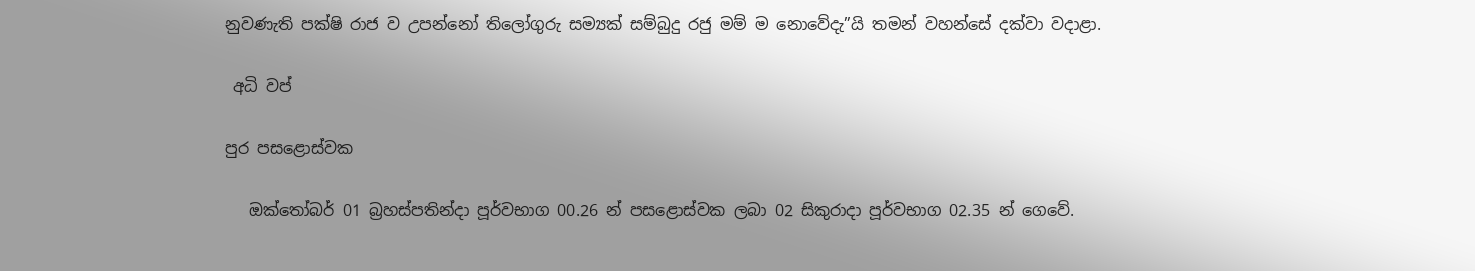නුවණැති පක්ෂි රාජ ව උපන්නෝ තිලෝගුරු සම්‍යක් සම්බුදු රජු මම් ම නොවේදැ”යි තමන් වහන්සේ දක්වා වදාළා.

 අධි වප්

පුර පසළොස්වක

   ඔක්තෝබර් 01 බ්‍රහස්පතින්දා පූර්වභාග 00.26 න් පසළොස්වක ලබා 02 සිකුරාදා පූර්වභාග 02.35 න් ගෙවේ.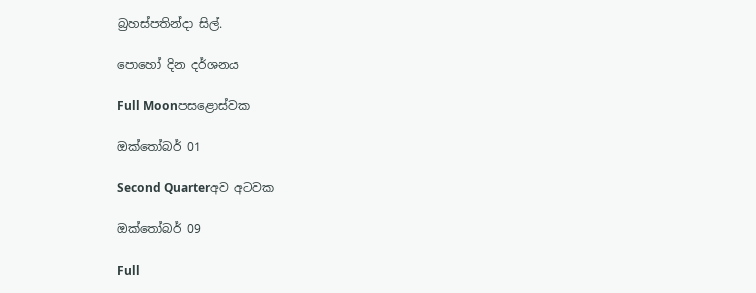බ්‍රහස්පතින්දා සිල්.

පොහෝ දින දර්ශනය

Full Moonපසළොස්වක

ඔක්තෝබර් 01

Second Quarterඅව අටවක

ඔක්තෝබර් 09

Full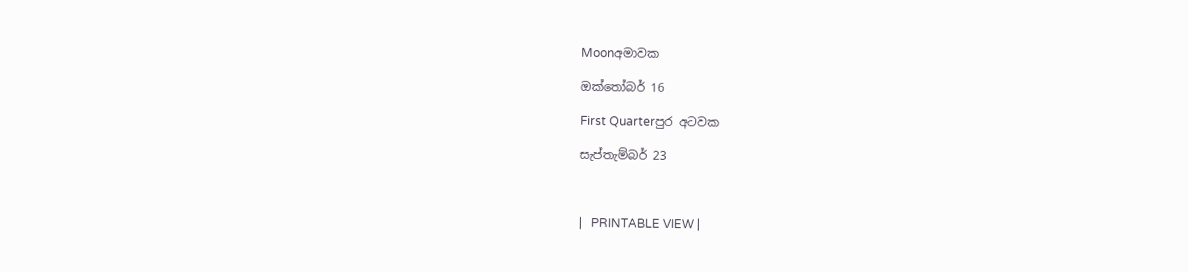Moonඅමාවක

ඔක්තෝබර් 16

First Quarterපුර අටවක

සැප්තැම්බර් 23



|   PRINTABLE VIEW |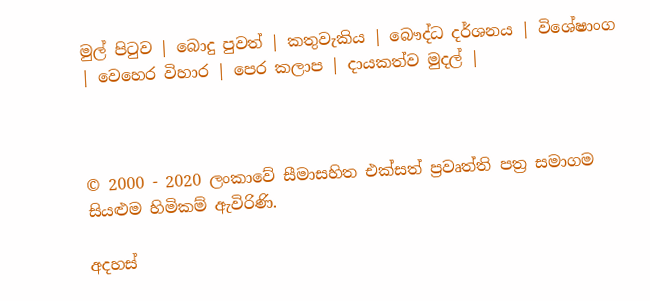මුල් පිටුව | බොදු පුවත් | කතුවැකිය | බෞද්ධ දර්ශනය | විශේෂාංග | වෙහෙර විහාර | පෙර කලාප | දායකත්ව මුදල් |



© 2000 - 2020 ලංකාවේ සීමාසහිත එක්සත් ප්‍රවෘත්ති පත්‍ර සමාගම
සියළුම හිමිකම් ඇවිරිණි.

අදහස්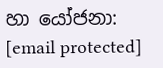හා යෝජනා: [email protected]